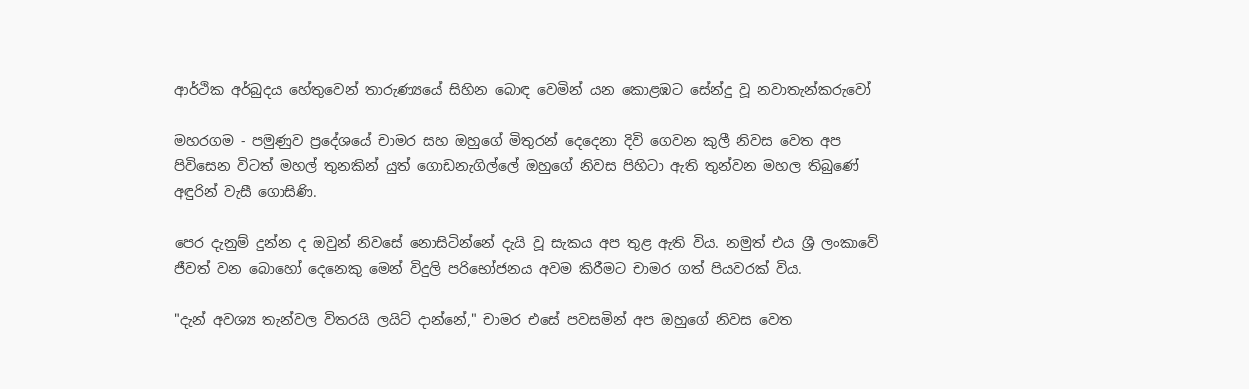ආර්ථික අර්බුදය හේතුවෙන් තාරුණ්‍යයේ සිහින බොඳ වෙමින් යන කොළඹට සේන්දු වූ නවාතැන්කරුවෝ

මහරගම - පමුණුව ප්‍රදේශයේ චාමර සහ ඔහුගේ මිතුරන් දෙදෙනා දිවි ගෙවන කුලී නිවස වෙත අප පිවිසෙන විටත් මහල් තුනකින් යුත් ගොඩනැගිල්ලේ ඔහුගේ නිවස පිහිටා ඇති තුන්වන මහල තිබුණේ අඳුරින් වැසී ගොසිණි.

පෙර දැනුම් දුන්න ද ඔවුන් නිවසේ නොසිටින්නේ දැයි වූ සැකය අප තුළ ඇති විය. නමුත් එය ශ්‍රී ලංකාවේ ජීවත් වන බොහෝ දෙනෙකු මෙන් විදුලි පරිභෝජනය අවම කිරීමට චාමර ගත් පියවරක් විය.

"දැන් අවශ්‍ය තැන්වල විතරයි ලයිට් දාන්නේ," චාමර එසේ පවසමින් අප ඔහුගේ නිවස වෙත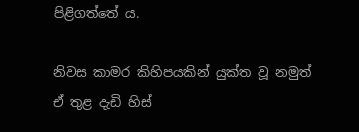පිළිගත්තේ ය.

නිවස කාමර කිහිපයකින් යුක්ත වූ නමුත් ඒ තුළ දැඩි හිස්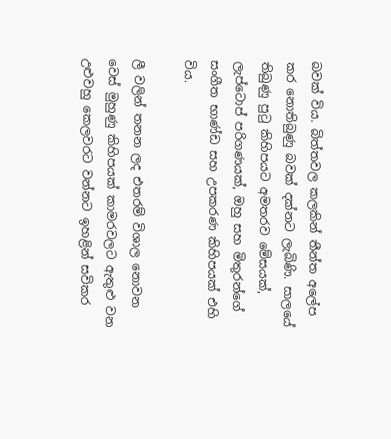බවක් විය. බිත්තවල කලකින් තීන්ත අලේප කර නොතිබුණු බවක් දක්නට ලැබිණි. සාලයේ තිබුණු පුටු කිහිපයට අමතරව මේසයක්, ලැප්ටොප් පරිගණයක්, ඔහු සහ මිතුරන්ගේ සංගීත භාණ්ඩ සහ උපකරණ කිහිපයක් එහි විය.

ලී වලින් තනන ලද එතරම් විශාල නොවන වෙස් මුහුණු කිහිපයක් කාමරවලට ඇතුළු වන උළුවහු කෙලවරට වන්නට ඉහළින් සවිකර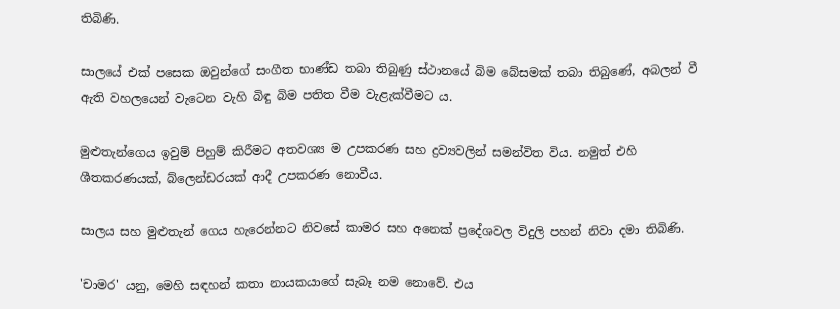තිබිණි.

සාලයේ එක් පසෙක ඔවුන්ගේ සංගීත භාණ්ඩ තබා තිබුණු ස්ථානයේ බිම බේසමක් තබා තිබුණේ, අබලන් වී ඇති වහලයෙන් වැටෙන වැහි බිඳු බිම පතිත වීම වැළැක්වීමට ය.

මුළුතැන්ගෙය ඉවුම් පිහුම් කිරීමට අතවශ්‍ය ම උපකරණ සහ ද්‍රව්‍යවලින් සමන්විත විය. නමුත් එහි ශීතකරණයක්, බ්ලෙන්ඩරයක් ආදී උපකරණ නොවීය.

සාලය සහ මුළුතැන් ගෙය හැරෙන්නට නිවසේ කාමර සහ අනෙක් ප්‍රදේශවල විදුලි පහන් නිවා දමා තිබිණි.

'චාමර' යනු, මෙහි සඳහන් කතා නායකයාගේ සැබෑ නම නොවේ. එය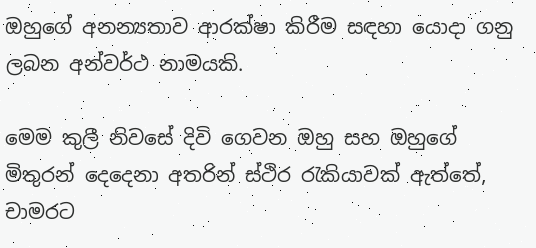ඔහුගේ අනන්‍යතාව ආරක්ෂා කිරීම සඳහා යොදා ගනු ලබන අන්වර්ථ නාමයකි.

මෙම කුලී නිවසේ දිවි ගෙවන ඔහු සහ ඔහුගේ මිතුරන් දෙදෙනා අතරින් ස්ථිර රැකියාවක් ඇත්තේ, චාමරට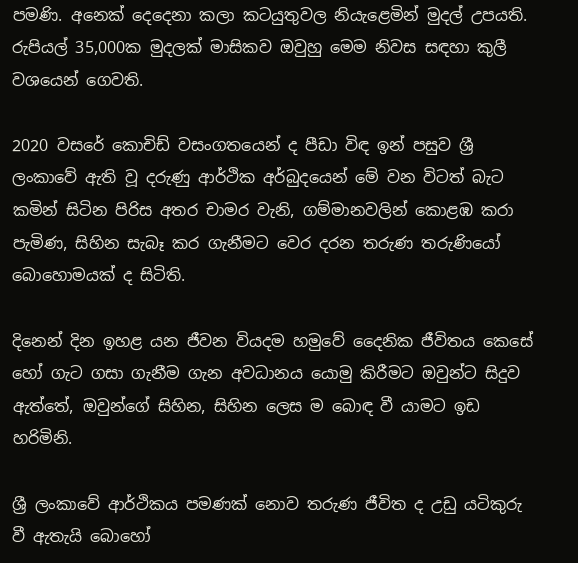පමණි. අනෙක් දෙදෙනා කලා කටයුතුවල නියැළෙමින් මුදල් උපයති. රුපියල් 35,000ක මුදලක් මාසිකව ඔවුහු මෙම නිවස සඳහා කුලී වශයෙන් ගෙවති.

2020 වසරේ කොචිඩ් වසංගතයෙන් ද පීඩා විඳ ඉන් පසුව ශ්‍රී ලංකාවේ ඇති වූ දරුණු ආර්ථික අර්බුදයෙන් මේ වන විටත් බැට කමින් සිටින පිරිස අතර චාමර වැනි, ගම්මානවලින් කොළඹ කරා පැමිණ, සිහින සැබෑ කර ගැනීමට වෙර දරන තරුණ තරුණියෝ බොහොමයක් ද සිටිති.

දිනෙන් දින ඉහළ යන ජීවන වියදම හමුවේ දෛනික ජීවිතය කෙසේ හෝ ගැට ගසා ගැනීම ගැන අවධානය යොමු කිරීමට ඔවුන්ට සිදුව ඇත්තේ, ඔවුන්ගේ සිහින, සිහින ලෙස ම බොඳ වී යාමට ඉඩ හරිමිනි.

ශ්‍රී ලංකාවේ ආර්ථිකය පමණක් නොව තරුණ ජීවිත ද උඩු යටිකුරු වී ඇතැයි බොහෝ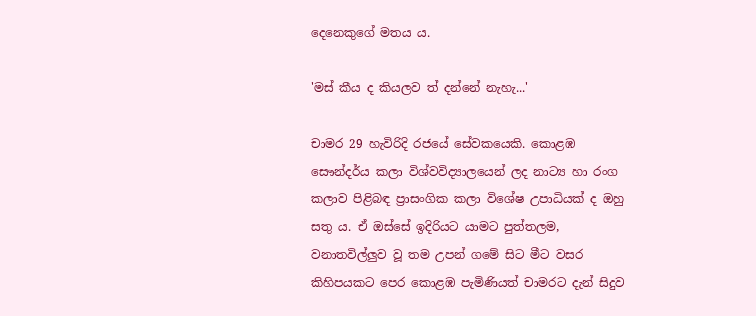දෙනෙකුගේ මතය ය.

'මස් කීය ද කියලව ත් දන්නේ නැහැ...'

චාමර 29 හැවිරිදි රජයේ සේවකයෙකි. කොළඹ සෞන්දර්ය කලා විශ්වවිද්‍යාලයෙන් ලද නාට්‍ය හා රංග කලාව පිළිබඳ ප්‍රාසංගික කලා විශේෂ උපාධියක් ද ඔහු සතු ය. ඒ ඔස්සේ ඉදිරියට යාමට පුත්තලම, වනාතවිල්ලුව වූ තම උපන් ගමේ සිට මීට වසර කිහිපයකට පෙර කොළඹ පැමිණියත් චාමරට දැන් සිදුව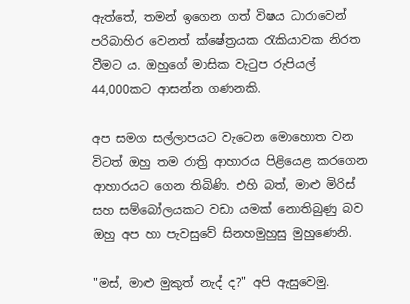ඇත්තේ, තමන් ඉගෙන ගත් විෂය ධාරාවෙන් පරිබාහිර වෙනත් ක්ෂේත්‍රයක රැකියාවක නිරත වීමට ය. ඔහුගේ මාසික වැටුප රුපියල් 44,000කට ආසන්න ගණනකි.

අප සමග සල්ලාපයට වැටෙන මොහොත වන විටත් ඔහු තම රාත්‍රි ආහාරය පිළියෙළ කරගෙන ආහාරයට ගෙන තිබිණි. එහි බත්, මාළු මිරිස් සහ සම්බෝලයකට වඩා යමක් නොතිබුණු බව ඔහු අප හා පැවසුවේ සිනහමුහුසු මුහුණෙනි.

"මස්, මාළු මුකුත් නැද් ද?" අපි ඇසුවෙමු.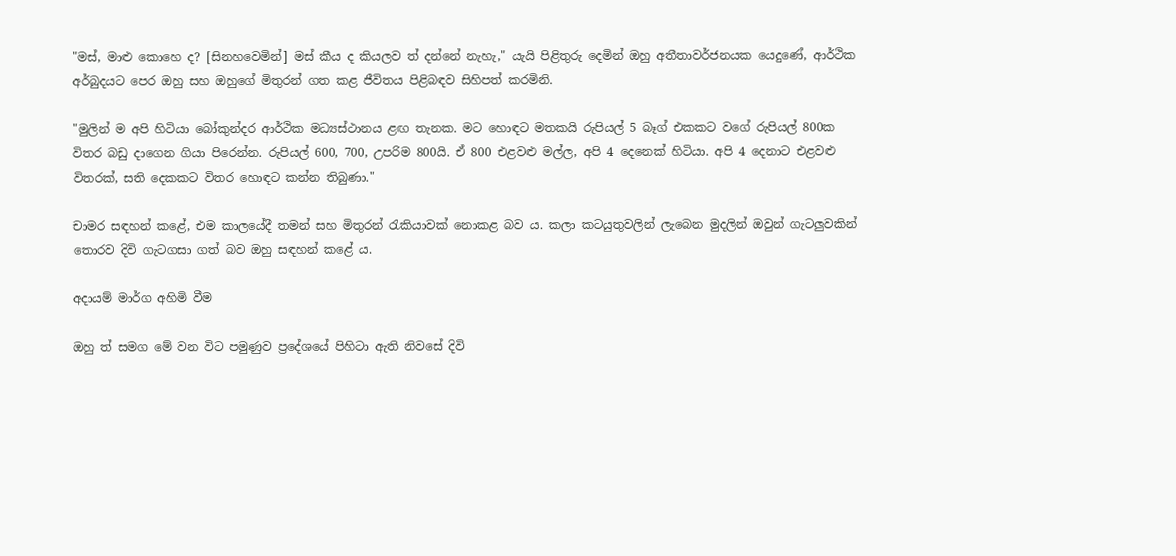"මස්, මාළු කොහෙ ද? [සිනහවෙමින්] මස් කීය ද කියලව ත් දන්නේ නැහැ," යැයි පිළිතුරු දෙමින් ඔහු අතීතාවර්ජනයක යෙදුණේ, ආර්ථික අර්බුදයට පෙර ඔහු සහ ඔහුගේ මිතුරන් ගත කළ ජීවිතය පිළිබඳව සිහිපත් කරමිනි.

"මුලින් ම අපි හිටියා බෝකුන්දර ආර්ථික මධ්‍යස්ථානය ළඟ තැනක. මට හොඳට මතකයි රුපියල් 5 බෑග් එකකට වගේ රුපියල් 800ක විතර බඩු දාගෙන ගියා පිරෙන්න. රුපියල් 600, 700, උපරිම 800යි. ඒ 800 එළවළු මල්ල, අපි 4 දෙනෙක් හිටියා. අපි 4 දෙනාට එළවළු විතරක්, සති දෙකකට විතර හොඳට කන්න තිබුණා."

චාමර සඳහන් කළේ, එම කාලයේදී තමන් සහ මිතුරන් රැකියාවක් නොකළ බව ය. කලා කටයුතුවලින් ලැබෙන මුදලින් ඔවුන් ගැටලුවකින් තොරව දිවි ගැටගසා ගත් බව ඔහු සඳහන් කළේ ය.

අදායම් මාර්ග අහිමි වීම

ඔහු ත් සමග මේ වන විට පමුණුව ප්‍රදේශයේ පිහිටා ඇති නිවසේ දිවි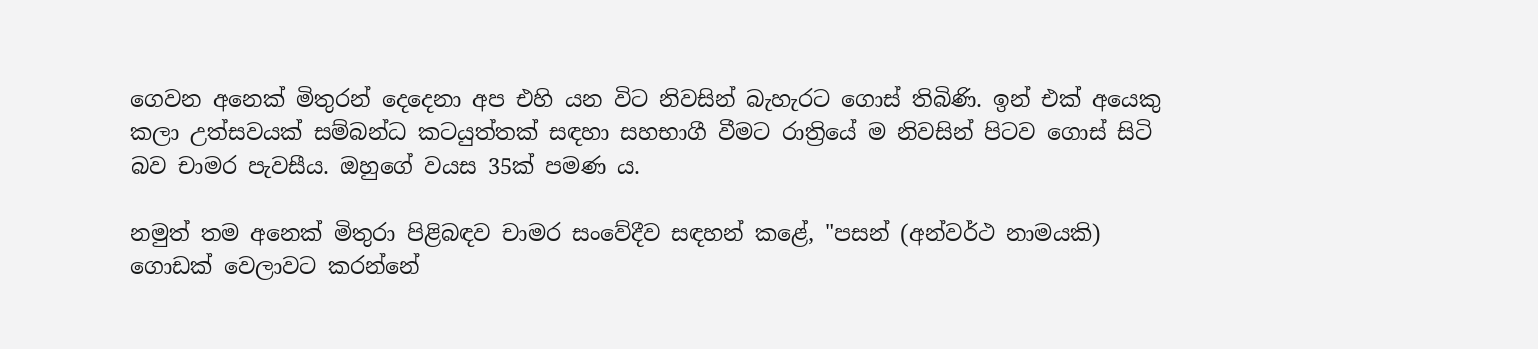ගෙවන අනෙක් මිතුරන් දෙදෙනා අප එහි යන විට නිවසින් බැහැරට ගොස් තිබිණි. ඉන් එක් අයෙකු කලා උත්සවයක් සම්බන්ධ කටයුත්තක් සඳහා සහභාගී වීමට රාත්‍රියේ ම නිවසින් පිටව ගොස් සිටි බව චාමර පැවසීය. ඔහුගේ වයස 35ක් පමණ ය.

නමුත් තම අනෙක් මිතුරා පිළිබඳව චාමර සංවේදීව සඳහන් කළේ, "පසන් (අන්වර්ථ නාමයකි) ගොඩක් වෙලාවට කරන්නේ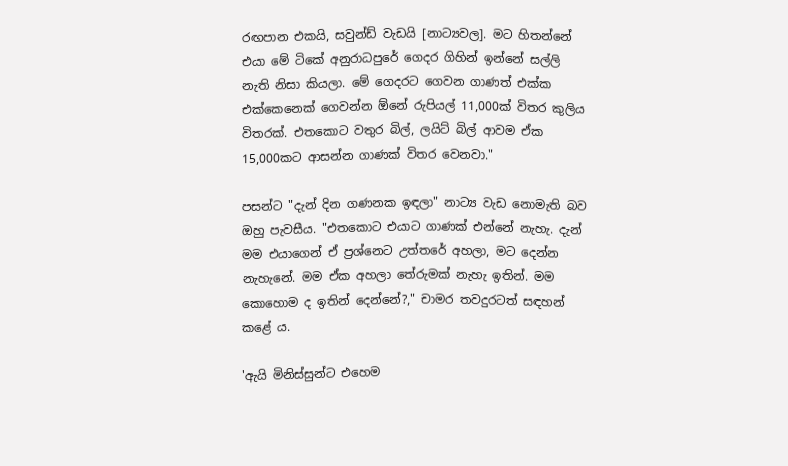රඟපාන එකයි, සවුන්ඩ් වැඩයි [නාට්‍යවල]. මට හිතන්නේ එයා මේ ටිකේ අනුරාධපුරේ ගෙදර ගිහින් ඉන්නේ සල්ලි නැති නිසා කියලා. මේ ගෙදරට ගෙවන ගාණත් එක්ක එක්කෙනෙක් ගෙවන්න ඕනේ රුපියල් 11,000ක් විතර කුලිය විතරක්. එතකොට වතුර බිල්, ලයිට් බිල් ආවම ඒක 15,000කට ආසන්න ගාණක් විතර වෙනවා."

පසන්ට "දැන් දින ගණනක ඉඳලා" නාට්‍ය වැඩ නොමැති බව ඔහු පැවසීය. "එතකොට එයාට ගාණක් එන්නේ නැහැ. දැන් මම එයාගෙන් ඒ ප්‍රශ්නෙට උත්තරේ අහලා, මට දෙන්න නැහැනේ. මම ඒක අහලා තේරුමක් නැහැ ඉතින්. මම කොහොම ද ඉතින් දෙන්නේ?," චාමර තවදුරටත් සඳහන් කළේ ය.

'ඇයි මිනිස්සුන්ට එහෙම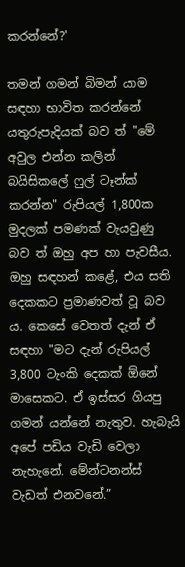කරන්නේ?'

තමන් ගමන් බිමන් යාම සඳහා භාවිත කරන්නේ යතුරුපැදියක් බව ත් "මේ අවුල එන්න කලින් බයිසිකලේ ෆුල් ටෑන්ක් කරන්න" රුපියල් 1,800ක මුදලක් පමණක් වැයවුණු බව ත් ඔහු අප හා පැවසීය. ඔහු සඳහන් කළේ, එය සති දෙකකට ප්‍රමාණවත් වූ බව ය. කෙසේ වෙතත් දැන් ඒ සඳහා "මට දැන් රුපියල් 3,800 ටැංකි දෙකක් ඕනේ මාසෙකට. ඒ ඉස්සර ගියපු ගමන් යන්නේ නැතුව. හැබැයි අපේ පඩිය වැඩි වෙලා නැහැනේ. මේන්ටනන්ස් වැඩත් එනවනේ.”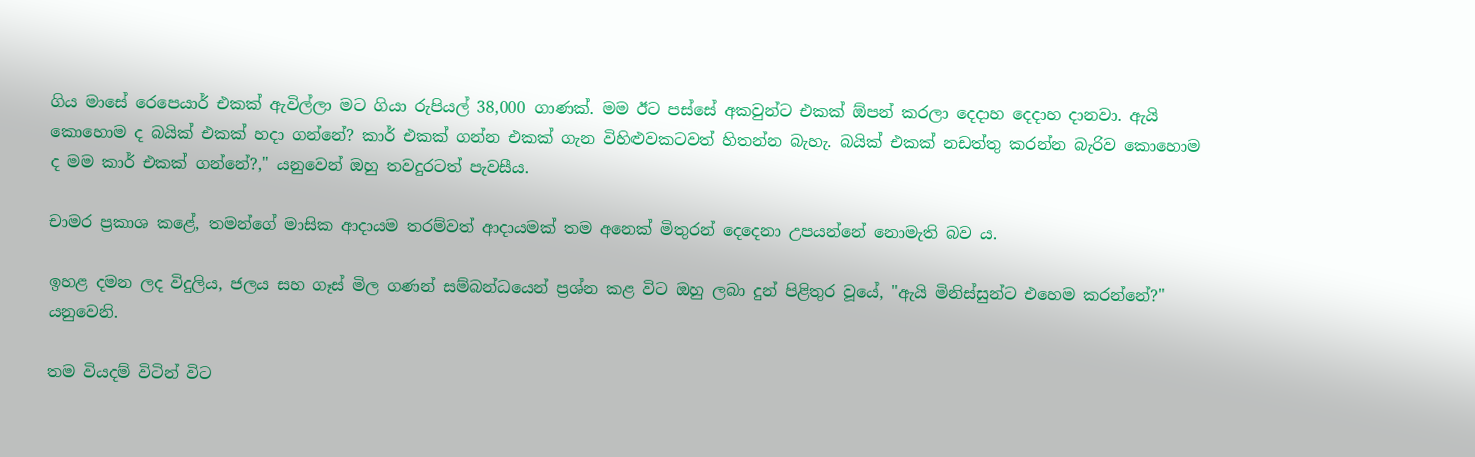ගිය මාසේ රෙපෙයාර් එකක් ඇවිල්ලා මට ගියා රුපියල් 38,000 ගාණක්. මම ඊට පස්සේ අකවුන්ට එකක් ඕපන් කරලා දෙදාහ දෙදාහ දානවා. ඇයි කොහොම ද බයික් එකක් හදා ගන්නේ? කාර් එකක් ගන්න එකක් ගැන විහිළුවකටවත් හිතන්න බැහැ. බයික් එකක් නඩත්තු කරන්න බැරිව කොහොම ද මම කාර් එකක් ගන්නේ?," යනුවෙන් ඔහු තවදුරටත් පැවසීය.

චාමර ප්‍රකාශ කළේ, තමන්ගේ මාසික ආදායම තරම්වත් ආදායමක් තම අනෙක් මිතුරන් දෙදෙනා උපයන්නේ නොමැති බව ය.

ඉහළ දමන ලද විදුලිය, ජලය සහ ගෑස් මිල ගණන් සම්බන්ධයෙන් ප්‍රශ්න කළ විට ඔහු ලබා දුන් පිළිතුර වූයේ, "ඇයි මිනිස්සුන්ට එහෙම කරන්නේ?" යනුවෙනි.

තම වියදම් විටින් විට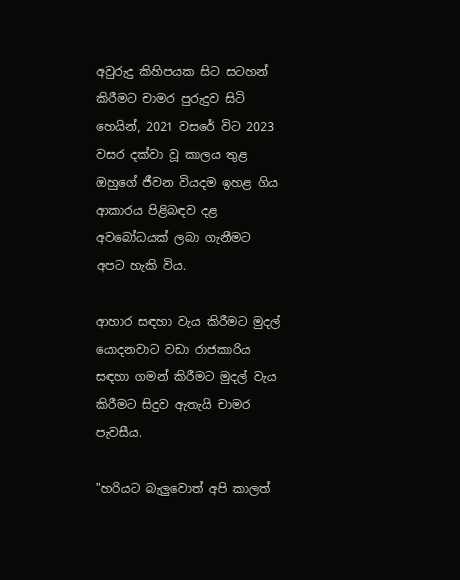අවුරුදු කිහිපයක සිට සටහන් කිරීමට චාමර පුරුදුව සිටි හෙයින්, 2021 වසරේ විට 2023 වසර දක්වා වූ කාලය තුළ ඔහුගේ ජීවන වියදම ඉහළ ගිය ආකාරය පිළිබඳව දළ අවබෝධයක් ලබා ගැනීමට අපට හැකි විය.

ආහාර සඳහා වැය කිරීමට මුදල් යොදනවාට වඩා රාජකාරිය සඳහා ගමන් කිරීමට මුදල් වැය කිරීමට සිදුව ඇතැයි චාමර පැවසීය.

"හරියට බැලුවොත් අපි කාලත්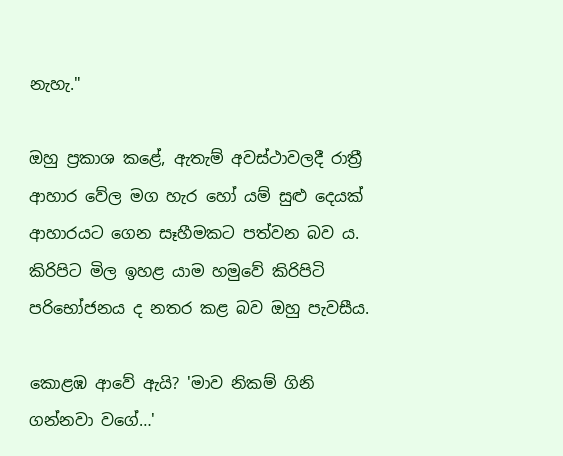නැහැ."

ඔහු ප්‍රකාශ කළේ, ඇතැම් අවස්ථාවලදී රාත්‍රී ආහාර වේල මග හැර හෝ යම් සුළු දෙයක් ආහාරයට ගෙන සෑහීමකට පත්වන බව ය. කිරිපිට මිල ඉහළ යාම හමුවේ කිරිපිටි පරිභෝජනය ද නතර කළ බව ඔහු පැවසීය.

කොළඹ ආවේ ඇයි? 'මාව නිකම් ගිනි ගන්නවා වගේ…'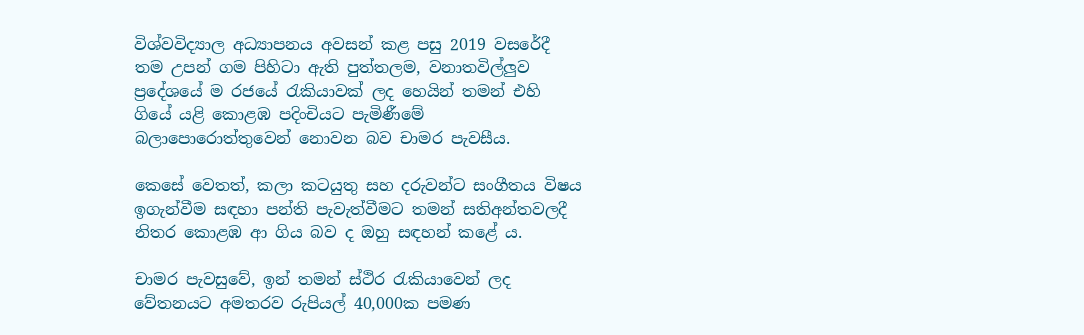විශ්වවිද්‍යාල අධ්‍යාපනය අවසන් කළ පසු 2019 වසරේදී තම උපන් ගම පිහිටා ඇති පුත්තලම, වනාතවිල්ලුව ප්‍රදේශයේ ම රජයේ රැකියාවක් ලද හෙයින් තමන් එහි ගියේ යළි කොළඹ පදිංචියට පැමිණීමේ බලාපොරොත්තුවෙන් නොවන බව චාමර පැවසීය.

කෙසේ වෙතත්, කලා කටයුතු සහ දරුවන්ට සංගීතය විෂය ඉගැන්වීම සඳහා පන්ති පැවැත්වීමට තමන් සතිඅන්තවලදී නිතර කොළඹ ආ ගිය බව ද ඔහු සඳහන් කළේ ය.

චාමර පැවසුවේ, ඉන් තමන් ස්ථිර රැකියාවෙන් ලද වේතනයට අමතරව රුපියල් 40,000ක පමණ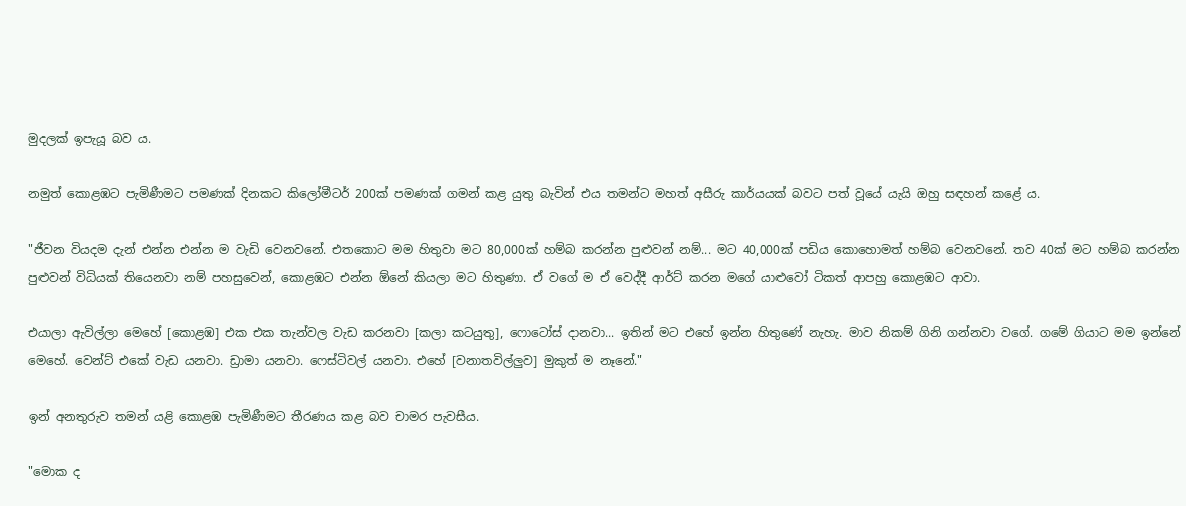මුදලක් ඉපැයූ බව ය.

නමුත් කොළඹට පැමිණීමට පමණක් දිනකට කිලෝමීටර් 200ක් පමණක් ගමන් කළ යුතු බැවින් එය තමන්ට මහත් අසීරු කාර්යයක් බවට පත් වූයේ යැයි ඔහු සඳහන් කළේ ය.

"ජීවන වියදම දැන් එන්න එන්න ම වැඩි වෙනවනේ. එතකොට මම හිතුවා මට 80,000ක් හම්බ කරන්න පුළුවන් නම්... මට 40,000ක් පඩිය කොහොමත් හම්බ වෙනවනේ. තව 40ක් මට හම්බ කරන්න පුළුවන් විධියක් තියෙනවා නම් පහසුවෙන්, කොළඹට එන්න ඕනේ කියලා මට හිතුණා. ඒ වගේ ම ඒ වෙද්දී ආර්ට් කරන මගේ යාළුවෝ ටිකත් ආපහු කොළඹට ආවා.

එයාලා ඇවිල්ලා මෙහේ [කොළඹ] එක එක තැන්වල වැඩ කරනවා [කලා කටයුතු], ෆොටෝස් දානවා... ඉතින් මට එහේ ඉන්න හිතුණේ නැහැ. මාව නිකම් ගිනි ගන්නවා වගේ. ගමේ ගියාට මම ඉන්නේ මෙහේ. වෙන්ට් එකේ වැඩ යනවා. ඩ්‍රාමා යනවා. ෆෙස්ටිවල් යනවා. එහේ [වනාතවිල්ලුව] මුකුත් ම නෑනේ."

ඉන් අනතුරුව තමන් යළි කොළඹ පැමිණීමට තීරණය කළ බව චාමර පැවසීය.

"මොක ද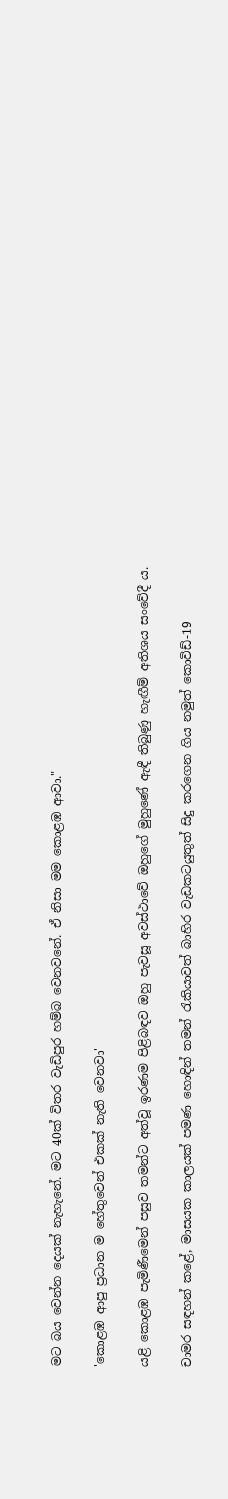මට බය වෙන්න දෙයක් නැහැනේ. මට 40ක් විතර වැඩිපුර හම්බ වෙනවනේ. ඒ නිසා මම කොළඹ ආවා."

'කොළඹ ආපු ප්‍රධාන ම හේතුවෙන් එකක් නැති වෙනවා'

යළි කොළඹ පැමිණීමෙන් පසුව තමන්ට අත්වූ ඉරණම පිළිබඳව ඔහු පැවසූ අවස්ථාවේ ඔහුගේ මුහුණේ ඇඳී තිබුණු හැඟීම් අතිශය සංවේදී ය.

චාමර සඳහන් කළේ, මාසයක කාලයක් පමණ හොඳින් තමන් රැකියාවත් බාහිර වැඩකටයුතුත් සිදු කරගෙන ගිය නමුත් කොවිඩ්-19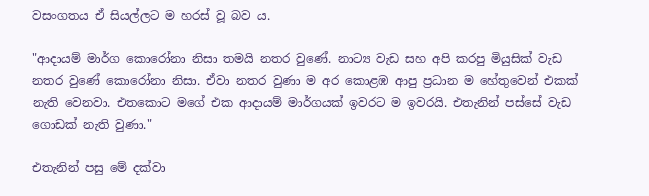වසංගතය ඒ සියල්ලට ම හරස් වූ බව ය.

"ආදායම් මාර්ග කොරෝනා නිසා තමයි නතර වුණේ. නාට්‍ය වැඩ සහ අපි කරපු මියුසික් වැඩ නතර වුණේ කොරෝනා නිසා. ඒවා නතර වුණා ම අර කොළඹ ආපු ප්‍රධාන ම හේතුවෙන් එකක් නැති වෙනවා. එතකොට මගේ එක ආදායම් මාර්ගයක් ඉවරට ම ඉවරයි. එතැනින් පස්සේ වැඩ ගොඩක් නැති වුණා."

එතැනින් පසු මේ දක්වා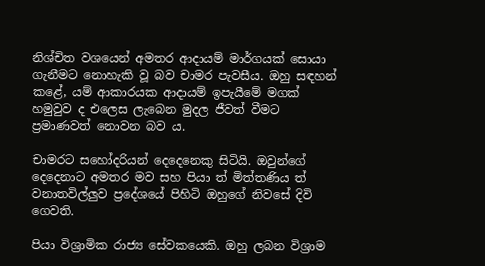නිශ්චිත වශයෙන් අමතර ආදායම් මාර්ගයක් සොයා ගැනීමට නොහැකි වූ බව චාමර පැවසීය. ඔහු සඳහන් කළේ, යම් ආකාරයක ආදායම් ඉපැයීමේ මගක් හමුවුව ද එලෙස ලැබෙන මුදල ජීවත් වීමට ප්‍රමාණවත් නොවන බව ය.

චාමරට සහෝදරියන් දෙදෙනෙකු සිටියි. ඔවුන්ගේ දෙදෙනාට අමතර මව සහ පියා ත් මිත්තණිය ත් වනාතවිල්ලුව ප්‍රදේශයේ පිහිටි ඔහුගේ නිවසේ දිවි ගෙවති.

පියා විශ්‍රාමික රාජ්‍ය සේවකයෙකි. ඔහු ලබන විශ්‍රාම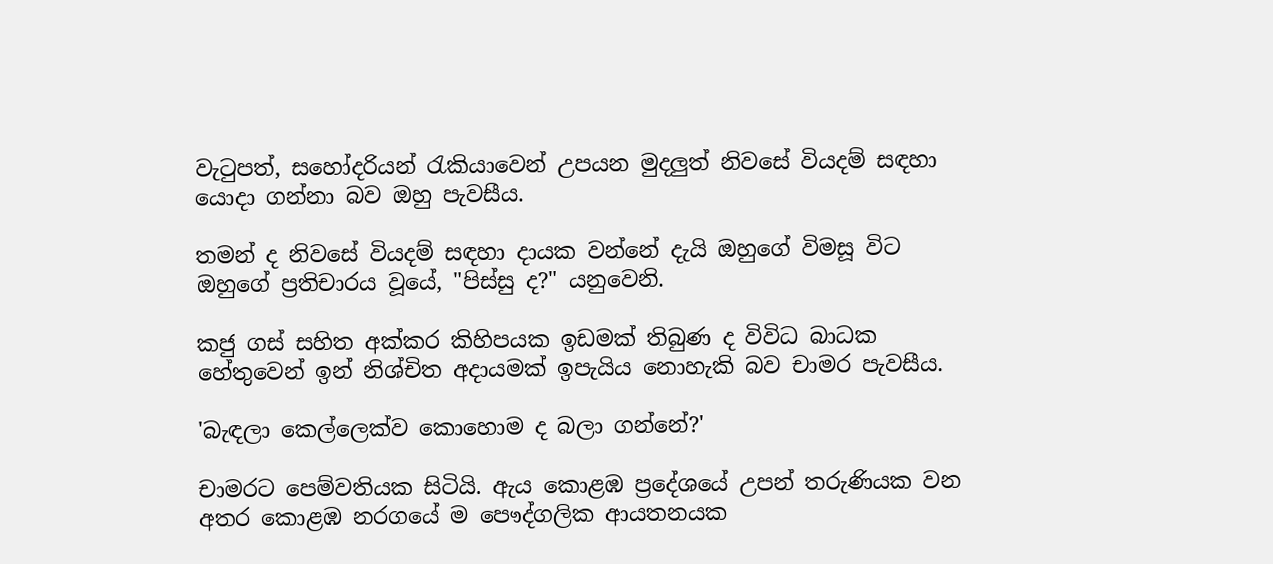වැටුපත්, සහෝදරියන් රැකියාවෙන් උපයන මුදලුත් නිවසේ වියදම් සඳහා යොදා ගන්නා බව ඔහු පැවසීය.

තමන් ද නිවසේ වියදම් සඳහා දායක වන්නේ දැයි ඔහුගේ විමසූ විට ඔහුගේ ප්‍රතිචාරය වූයේ, "පිස්සු ද?" යනුවෙනි.

කජු ගස් සහිත අක්කර කිහිපයක ඉඩමක් තිබුණ ද විවිධ බාධක හේතුවෙන් ඉන් නිශ්චිත අදායමක් ඉපැයිය නොහැකි බව චාමර පැවසීය.

'බැඳලා කෙල්ලෙක්ව කොහොම ද බලා ගන්නේ?'

චාමරට පෙම්වතියක සිටියි. ඇය කොළඹ ප්‍රදේශයේ උපන් තරුණියක වන අතර කොළඹ නරගයේ ම පෞද්ගලික ආයතනයක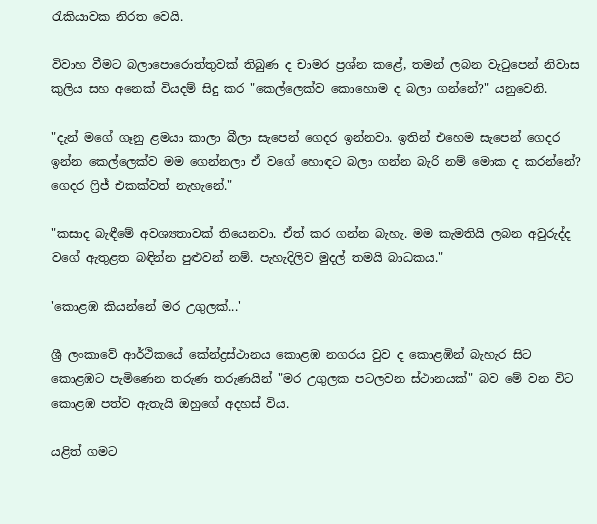රැකියාවක නිරත වෙයි.

විවාහ වීමට බලාපොරොත්තුවක් තිබුණ ද චාමර ප්‍රශ්න කළේ, තමන් ලබන වැටුපෙන් නිවාස කුලිය සහ අනෙක් වියදම් සිදු කර "කෙල්ලෙක්ව කොහොම ද බලා ගන්නේ?" යනුවෙනි.

"දැන් මගේ ගෑනු ළමයා කාලා බීලා සැපෙන් ගෙදර ඉන්නවා. ඉතින් එහෙම සැපෙන් ගෙදර ඉන්න කෙල්ලෙක්ව මම ගෙන්නලා ඒ වගේ හොඳට බලා ගන්න බැරි නම් මොක ද කරන්නේ? ගෙදර ෆ්‍රිජ් එකක්වත් නැහැනේ."

"කසාද බැඳීමේ අවශ්‍යතාවක් තියෙනවා. ඒත් කර ගන්න බැහැ. මම කැමතියි ලබන අවුරුද්ද වගේ ඇතුළත බඳින්න පුළුවන් නම්. පැහැදිලිව මුදල් තමයි බාධකය."

'කොළඹ කියන්නේ මර උගුලක්...'

ශ්‍රී ලංකාවේ ආර්ථිකයේ කේන්ද්‍රස්ථානය කොළඹ නගරය වුව ද කොළඹින් බැහැර සිට කොළඹට පැමිණෙන තරුණ තරුණයින් "මර උගුලක පටලවන ස්ථානයක්" බව මේ වන විට කොළඹ පත්ව ඇතැයි ඔහුගේ අදහස් විය.

යළිත් ගමට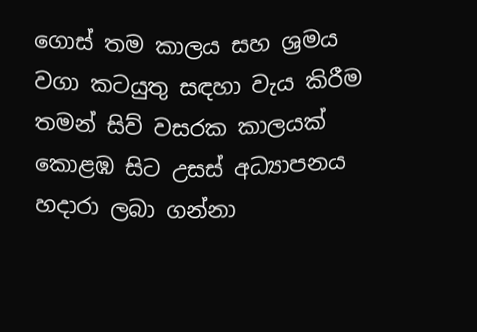ගොස් තම කාලය සහ ශ්‍රමය වගා කටයුතු සඳහා වැය කිරීම තමන් සිව් වසරක කාලයක් කොළඹ සිට උසස් අධ්‍යාපනය හදාරා ලබා ගන්නා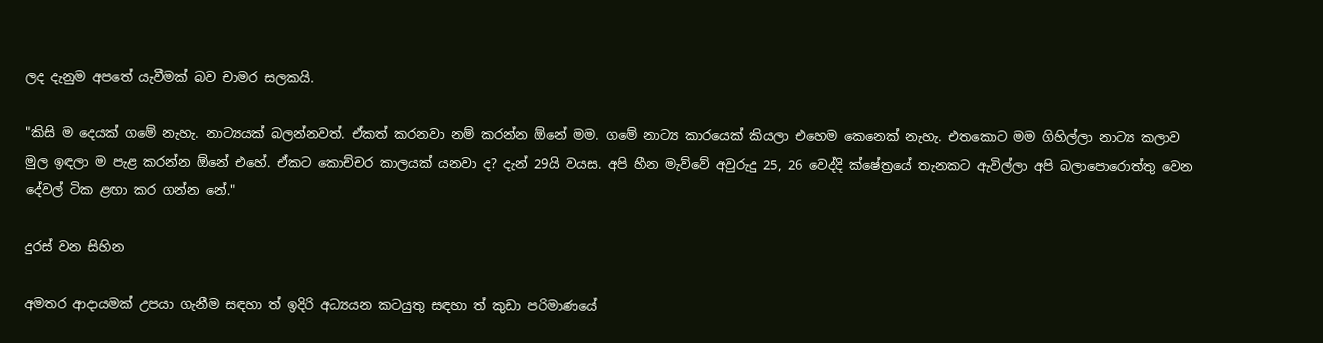ලද දැනුම අපතේ යැවීමක් බව චාමර සලකයි.

"කිසි ම දෙයක් ගමේ නැහැ. නාට්‍යයක් බලන්නවත්. ඒකත් කරනවා නම් කරන්න ඕනේ මම. ගමේ නාට්‍ය කාරයෙක් කියලා එහෙම කෙනෙක් නැහැ. එතකොට මම ගිහිල්ලා නාට්‍ය කලාව මුල ඉඳලා ම පැළ කරන්න ඕනේ එහේ. ඒකට කොච්චර කාලයක් යනවා ද? දැන් 29යි වයස. අපි හීන මැව්වේ අවුරුදු 25, 26 වෙද්දි ක්ෂේත්‍රයේ තැනකට ඇවිල්ලා අපි බලාපොරොත්තු වෙන දේවල් ටික ළඟා කර ගන්න නේ."

දුරස් වන සිහින

අමතර ආදායමක් උපයා ගැනීම සඳහා ත් ඉදිරි අධ්‍යයන කටයුතු සඳහා ත් කුඩා පරිමාණයේ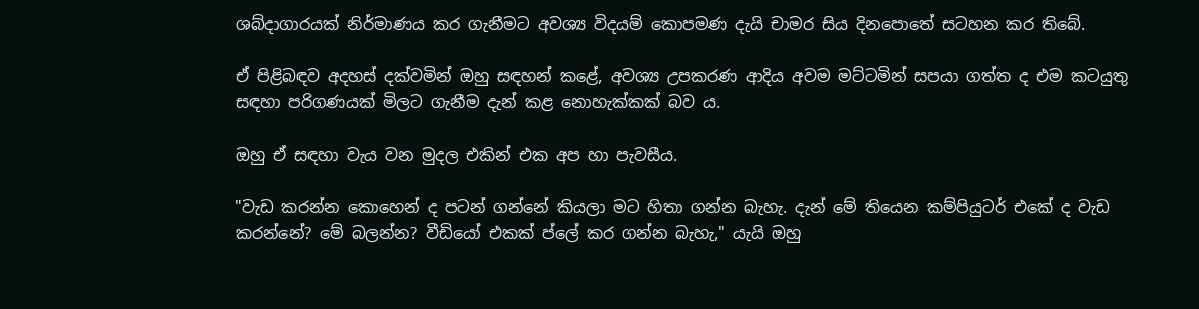ශබ්දාගාරයක් නිර්මාණය කර ගැනීමට අවශ්‍ය විදයම් කොපමණ දැයි චාමර සිය දිනපොතේ සටහන කර තිබේ.

ඒ පිළිබඳව අදහස් දක්වමින් ඔහු සඳහන් කළේ, අවශ්‍ය උපකරණ ආදිය අවම මට්ටමින් සපයා ගත්ත ද එම කටයුතු සඳහා පරිගණයක් මිලට ගැනීම දැන් කළ නොහැක්කක් බව ය.

ඔහු ඒ සඳහා වැය වන මුදල එකින් එක අප හා පැවසීය.

"වැඩ කරන්න කොහෙන් ද පටන් ගන්නේ කියලා මට හිතා ගන්න බැහැ. දැන් මේ තියෙන කම්පියුටර් එකේ ද වැඩ කරන්නේ? මේ බලන්න? වීඩියෝ එකක් ප්ලේ කර ගන්න බැහැ," යැයි ඔහු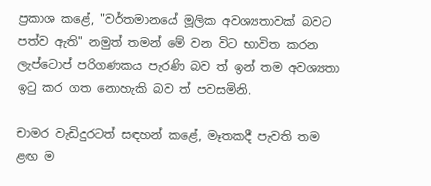ප්‍රකාශ කළේ, "වර්තමානයේ මූලික අවශ්‍යතාවක් බවට පත්ව ඇති" නමුත් තමන් මේ වන විට භාවිත කරන ලැප්ටොප් පරිගණකය පැරණි බව ත් ඉන් තම අවශ්‍යතා ඉටු කර ගත නොහැකි බව ත් පවසමිනි.

චාමර වැඩිදුරටත් සඳහන් කළේ, මෑතකදී පැවති තම ළඟ ම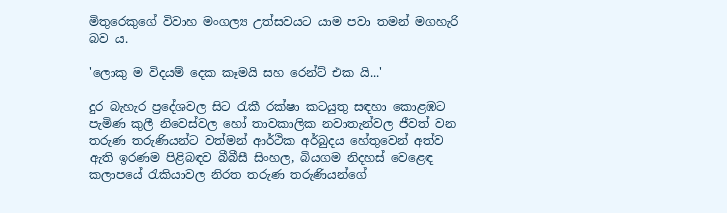මිතුරෙකුගේ විවාහ මංගල්‍ය උත්සවයට යාම පවා තමන් මගහැරි බව ය.

'ලොකු ම විදයම් දෙක කෑමයි සහ රෙන්ට් එක යි...'

දුර බැහැර ප්‍රදේශවල සිට රැකී රක්ෂා කටයුතු සඳහා කොළඹට පැමිණ කුලී නිවෙස්වල හෝ තාවකාලික නවාතැන්වල ජීවත් වන තරුණ තරුණියන්ට වත්මන් ආර්ථික අර්බුදය හේතුවෙන් අත්ව ඇති ඉරණම පිළිබඳව බීබීසී සිංහල, බියගම නිදහස් වෙළෙඳ කලාපයේ රැකියාවල නිරත තරුණ තරුණියන්ගේ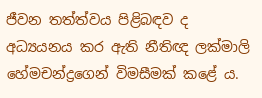ජීවන තත්ත්වය පිළිබඳව ද අධ්‍යයනය කර ඇති නීතිඥ ලක්මාලි හේමචන්ද්‍රගෙන් විමසීමක් කළේ ය.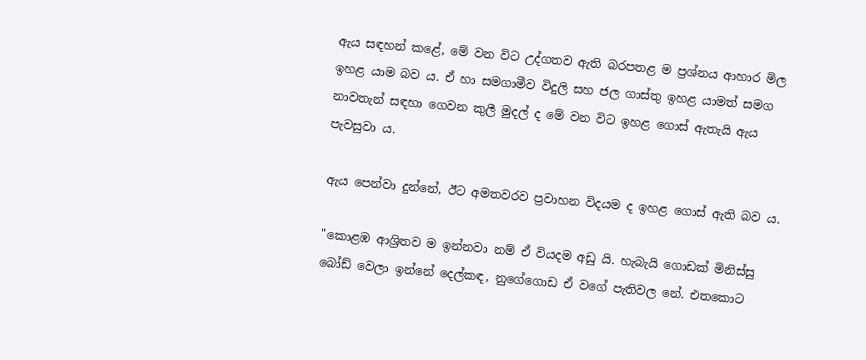ඇය සඳහන් කළේ, මේ වන විට උද්ගතව ඇති බරපතළ ම ප්‍රශ්නය ආහාර මිල ඉහළ යාම බව ය. ඒ හා සමගාමීව විදුලි සහ ජල ගාස්තු ඉහළ යාමත් සමග නාවතැන් සඳහා ගෙවන කුලී මුදල් ද මේ වන විට ඉහළ ගොස් ඇතැයි ඇය පැවසුවා ය.

ඇය පෙන්වා දුන්නේ, ඊට අමතවරව ප්‍රවාහන විදයම ද ඉහළ ගොස් ඇති බව ය.

"කොළඹ ආශ්‍රිතව ම ඉන්නවා නම් ඒ වියදම අඩු යි. හැබැයි ගොඩක් මිනිස්සු බෝඩ් වෙලා ඉන්නේ දෙල්කඳ, නුගේගොඩ ඒ වගේ පැතිවල නේ. එතකොට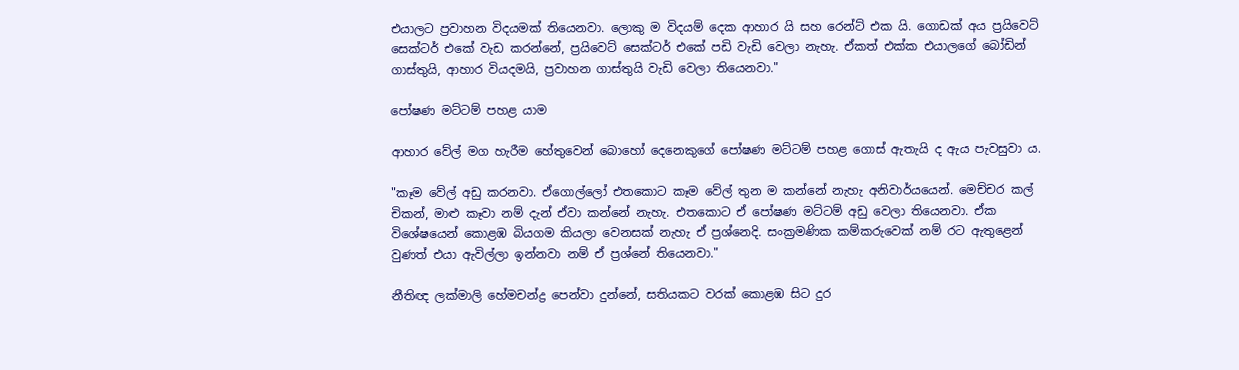එයාලට ප්‍රවාහන විදයමක් තියෙනවා. ලොකු ම විදයම් දෙක ආහාර යි සහ රෙන්ට් එක යි. ගොඩක් අය ප්‍රයිවෙට් සෙක්ටර් එකේ වැඩ කරන්නේ, ප්‍රයිවෙට් සෙක්ටර් එකේ පඩි වැඩි වෙලා නැහැ. ඒකත් එක්ක එයාලගේ බෝඩින් ගාස්තුයි, ආහාර වියදමයි, ප්‍රවාහන ගාස්තුයි වැඩි වෙලා තියෙනවා."

පෝෂණ මට්ටම් පහළ යාම

ආහාර වේල් මග හැරීම හේතුවෙන් බොහෝ දෙනෙකුගේ පෝෂණ මට්ටම් පහළ ගොස් ඇතැයි ද ඇය පැවසුවා ය.

"කෑම වේල් අඩු කරනවා. ඒගොල්ලෝ එතකොට කෑම වේල් තුන ම කන්නේ නැහැ අනිවාර්යයෙන්. මෙච්චර කල් චිකන්, මාළු කෑවා නම් දැන් ඒවා කන්නේ නැහැ. එතකොට ඒ පෝෂණ මට්ටම් අඩු වෙලා තියෙනවා. ඒක විශේෂයෙන් කොළඹ බියගම කියලා වෙනසක් නැහැ ඒ ප්‍රශ්නෙදි. සංක්‍රමණික කම්කරුවෙක් නම් රට ඇතුළෙන් වුණත් එයා ඇවිල්ලා ඉන්නවා නම් ඒ ප්‍රශ්නේ තියෙනවා."

නීතිඥ ලක්මාලි හේමචන්ද්‍ර පෙන්වා දුන්නේ, සතියකට වරක් කොළඹ සිට දුර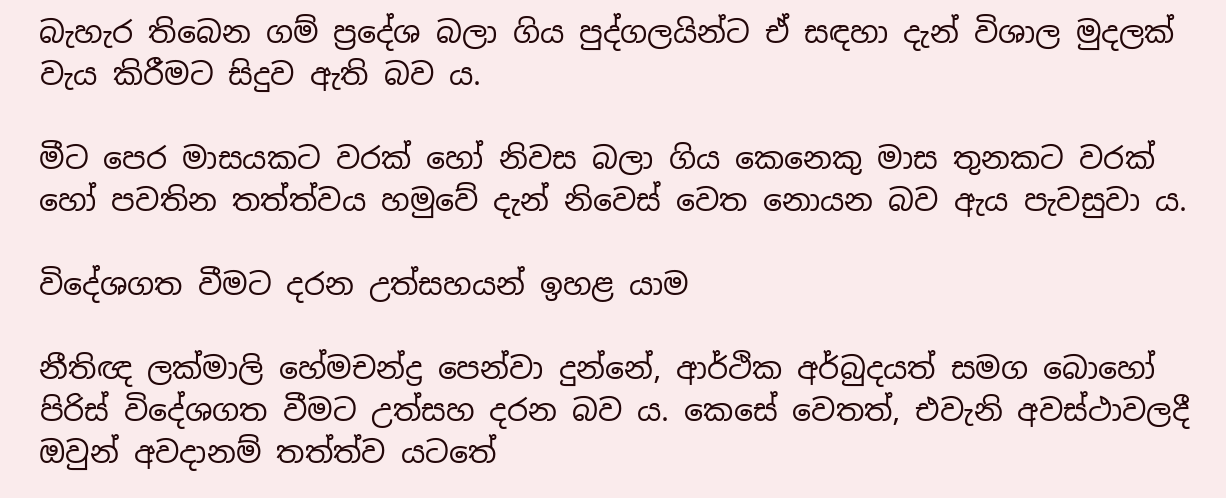බැහැර තිබෙන ගම් ප්‍රදේශ බලා ගිය පුද්ගලයින්ට ඒ සඳහා දැන් විශාල මුදලක් වැය කිරීමට සිදුව ඇති බව ය.

මීට පෙර මාසයකට වරක් හෝ නිවස බලා ගිය කෙනෙකු මාස තුනකට වරක් හෝ පවතින තත්ත්වය හමුවේ දැන් නිවෙස් වෙත නොයන බව ඇය පැවසුවා ය.

විදේශගත වීමට දරන උත්සහයන් ඉහළ යාම

නීතිඥ ලක්මාලි හේමචන්ද්‍ර පෙන්වා දුන්නේ, ආර්ථික අර්බුදයත් සමග බොහෝ පිරිස් විදේශගත වීමට උත්සහ දරන බව ය. කෙසේ වෙතත්, එවැනි අවස්ථාවලදී ඔවුන් අවදානම් තත්ත්ව යටතේ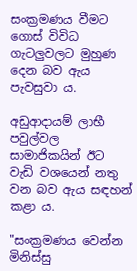සංක්‍රමණය වීමට ගොස් විවිධ ගැටලුවලට මුහුණ දෙන බව ඇය පැවසුවා ය.

අඩුආදායම් ලාභී පවුල්වල සාමාජිකයින් ඊට වැඩි වශයෙන් නතු වන බව ඇය සඳහන් කළා ය.

"සංක්‍රමණය වෙන්න මිනිස්සු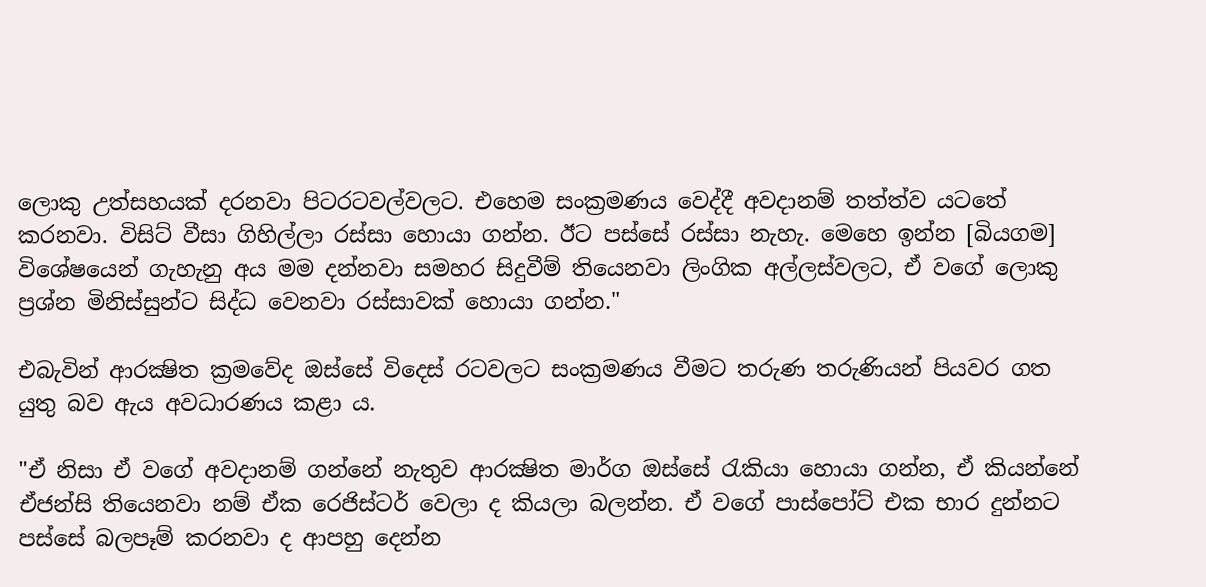ලොකු උත්සහයක් දරනවා පිටරටවල්වලට. එහෙම සංක්‍රමණය වෙද්දී අවදානම් තත්ත්ව යටතේ කරනවා. විසිට් වීසා ගිහිල්ලා රස්සා හොයා ගන්න. ඊට පස්සේ රස්සා නැහැ. මෙහෙ ඉන්න [බියගම] විශේෂයෙන් ගැහැනු අය මම දන්නවා සමහර සිදුවීම් තියෙනවා ලිංගික අල්ලස්වලට, ඒ වගේ ලොකු ප්‍රශ්න මිනිස්සුන්ට සිද්ධ වෙනවා රස්සාවක් හොයා ගන්න."

එබැවින් ආරක්‍ෂිත ක්‍රමවේද ඔස්සේ විදෙස් රටවලට සංක්‍රමණය වීමට තරුණ තරුණියන් පියවර ගත යුතු බව ඇය අවධාරණය කළා ය.

"ඒ නිසා ඒ වගේ අවදානම් ගන්නේ නැතුව ආරක්‍ෂිත මාර්ග ඔස්සේ රැකියා හොයා ගන්න, ඒ කියන්නේ ඒජන්සි තියෙනවා නම් ඒක රෙජිස්ටර් වෙලා ද කියලා බලන්න. ඒ වගේ පාස්පෝට් එක භාර දුන්නට පස්සේ බලපෑම් කරනවා ද ආපහු දෙන්න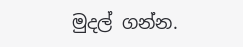මුදල් ගන්න.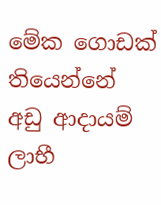මේක ගොඩක් තියෙන්නේ අඩු ආදායම් ලාභී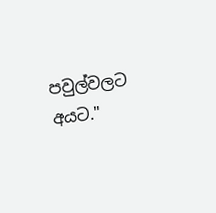පවුල්වලට අයට."